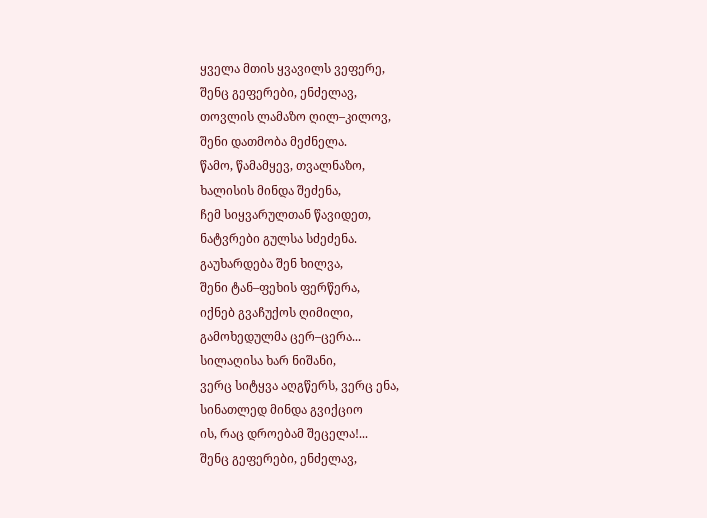ყველა მთის ყვავილს ვეფერე,
შენც გეფერები, ენძელავ,
თოვლის ლამაზო ღილ–კილოვ,
შენი დათმობა მეძნელა.
წამო, წამამყევ, თვალნაზო,
ხალისის მინდა შეძენა,
ჩემ სიყვარულთან წავიდეთ,
ნატვრები გულსა სძეძენა.
გაუხარდება შენ ხილვა,
შენი ტან–ფეხის ფერწერა,
იქნებ გვაჩუქოს ღიმილი,
გამოხედულმა ცერ–ცერა...
სილაღისა ხარ ნიშანი,
ვერც სიტყვა აღგწერს, ვერც ენა,
სინათლედ მინდა გვიქციო
ის, რაც დროებამ შეცელა!...
შენც გეფერები, ენძელავ,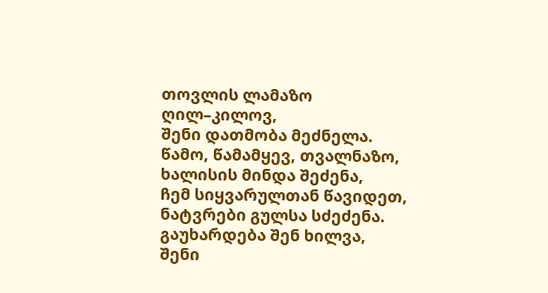თოვლის ლამაზო ღილ–კილოვ,
შენი დათმობა მეძნელა.
წამო, წამამყევ, თვალნაზო,
ხალისის მინდა შეძენა,
ჩემ სიყვარულთან წავიდეთ,
ნატვრები გულსა სძეძენა.
გაუხარდება შენ ხილვა,
შენი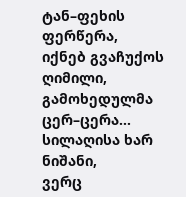ტან–ფეხის ფერწერა,
იქნებ გვაჩუქოს ღიმილი,
გამოხედულმა ცერ–ცერა...
სილაღისა ხარ ნიშანი,
ვერც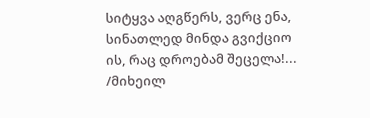სიტყვა აღგწერს, ვერც ენა,
სინათლედ მინდა გვიქციო
ის, რაც დროებამ შეცელა!...
/მიხეილ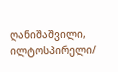ღანიშაშვილი, ილტოსპირელი/